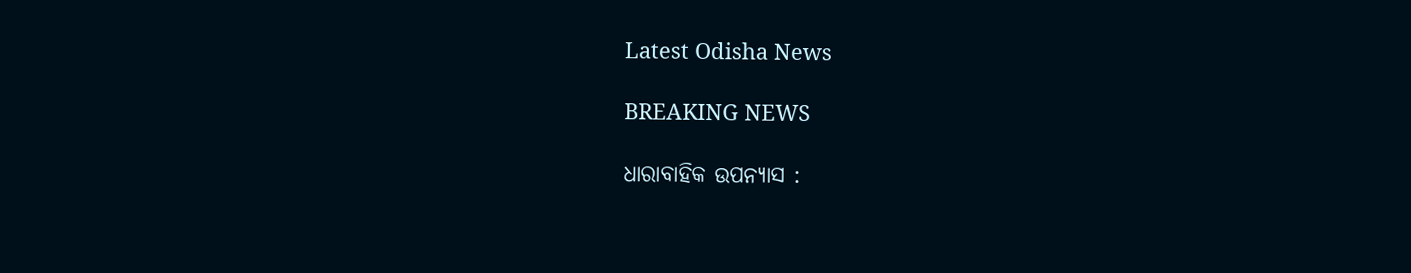Latest Odisha News

BREAKING NEWS

ଧାରାବାହିକ ଉପନ୍ୟାସ :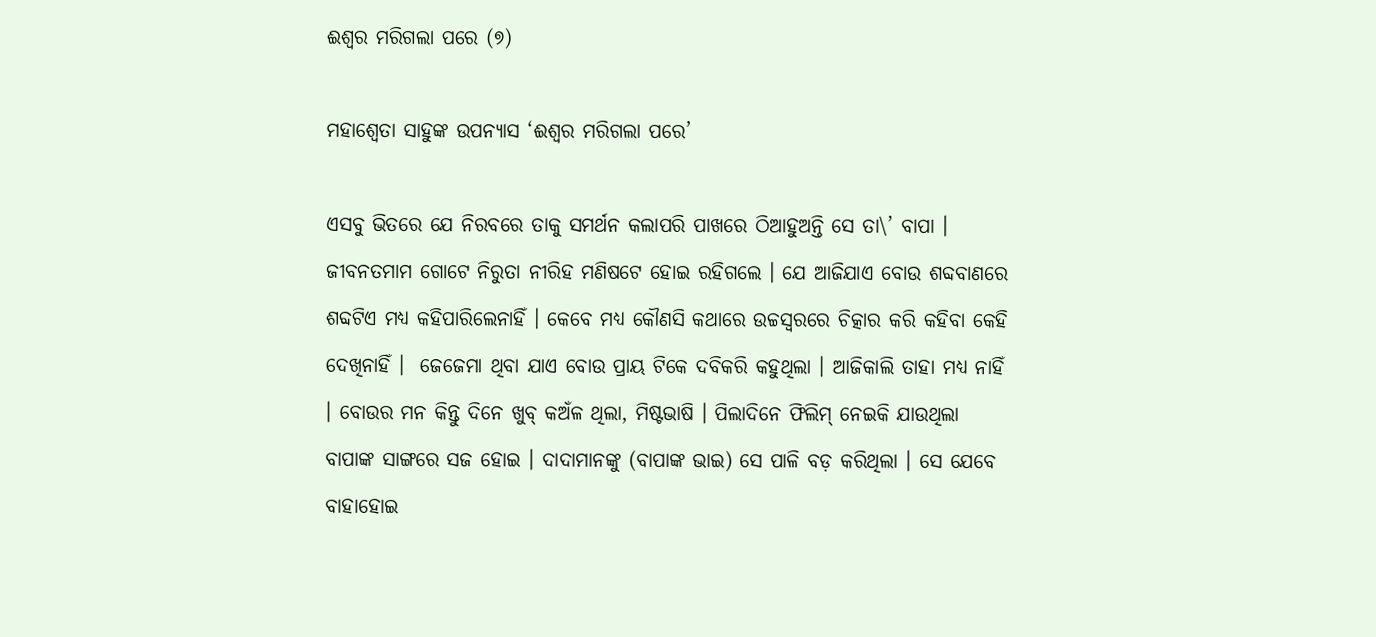ଈଶ୍ୱର ମରିଗଲା ପରେ (୭)

ମହାଶ୍ୱେତା ସାହୁଙ୍କ ଉପନ୍ୟାସ ‘ଈଶ୍ୱର ମରିଗଲା ପରେ’

ଏସବୁ ଭିତରେ ଯେ ନିରବରେ ତାକୁ ସମର୍ଥନ କଲାପରି ପାଖରେ ଠିଆହୁଅନ୍ତି ସେ ତା\’ ବାପା । ଜୀବନତମାମ ଗୋଟେ ନିରୁତା ନୀରିହ ମଣିଷଟେ ହୋଇ ରହିଗଲେ । ଯେ ଆଜିଯାଏ ବୋଉ ଶବ୍ଦବାଣରେ ଶବ୍ଦଟିଏ ମଧ୍ୟ କହିପାରିଲେନାହିଁ । କେବେ ମଧ୍ୟ କୌଣସି କଥାରେ ଉଚ୍ଚସ୍ୱରରେ ଚିତ୍କାର କରି କହିବା କେହି ଦେଖିନାହିଁ ।  ଜେଜେମା ଥିବା ଯାଏ ବୋଉ ପ୍ରାୟ ଟିକେ ଦବିକରି କହୁଥିଲା । ଆଜିକାଲି ତାହା ମଧ୍ୟ ନାହିଁ । ବୋଉର ମନ କିନ୍ତୁ ଦିନେ ଖୁବ୍ କଅଁଳ ଥିଲା, ମିଷ୍ଟଭାଷି । ପିଲାଦିନେ ଫିଲିମ୍ ନେଇକି ଯାଉଥିଲା ବାପାଙ୍କ ସାଙ୍ଗରେ ସଜ ହୋଇ । ଦାଦାମାନଙ୍କୁ (ବାପାଙ୍କ ଭାଇ) ସେ ପାଳି ବଡ଼ କରିଥିଲା । ସେ ଯେବେ ବାହାହୋଇ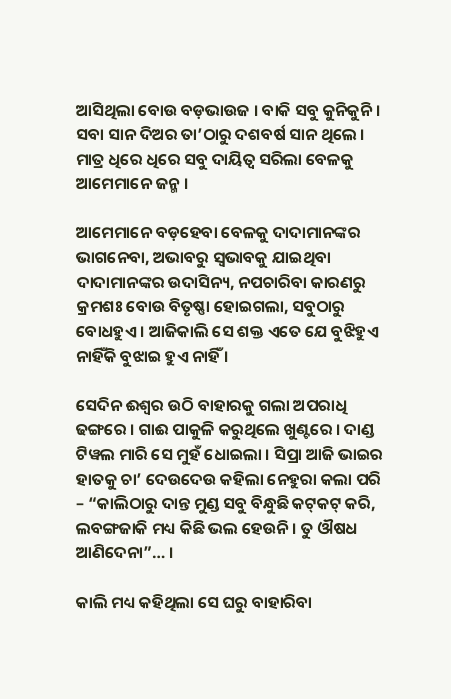ଆସିଥିଲା ବୋଉ ବଡ଼ଭାଉଜ । ବାକି ସବୁ କୁନିକୁନି । ସବା ସାନ ଦିଅର ତା’ଠାରୁ ଦଶବର୍ଷ ସାନ ଥିଲେ । ମାତ୍ର ଧିରେ ଧିରେ ସବୁ ଦାୟିତ୍ୱ ସରିଲା ବେଳକୁ ଆମେମାନେ ଜନ୍ମ ।

ଆମେମାନେ ବଡ଼ହେବା ବେଳକୁ ଦାଦାମାନଙ୍କର ଭାଗନେବା, ଅଭାବରୁ ସ୍ୱଭାବକୁ ଯାଇଥିବା ଦାଦାମାନଙ୍କର ଉଦାସିନ୍ୟ, ନପଚାରିବା କାରଣରୁ କ୍ରମଶଃ ବୋଉ ବିତୃଷ୍ଣା ହୋଇଗଲା, ସବୁଠାରୁ ବୋଧହୁଏ । ଆଜିକାଲି ସେ ଶକ୍ତ ଏତେ ଯେ ବୁଝିହୁଏ ନାହିଁକି ବୁଝାଇ ହୁଏ ନାହିଁ ।

ସେଦିନ ଈଶ୍ୱର ଉଠି ବାହାରକୁ ଗଲା ଅପରାଧି ଢଙ୍ଗରେ । ଗାଈ ପାକୁଳି କରୁଥିଲେ ଖୁଣ୍ଟରେ । ଦାଣ୍ଡ ଟିୱଲ ମାରି ସେ ମୁହଁ ଧୋଇଲା । ସିପ୍ରା ଆଜି ଭାଇର ହାତକୁ ଚା’ ଦେଉଦେଉ କହିଲା ନେହୁରା କଲା ପରି – “କାଲିଠାରୁ ଦାନ୍ତ ମୁଣ୍ଡ ସବୁ ବିନ୍ଧୁଛି କଟ୍‌କଟ୍ କରି, ଲବଙ୍ଗଜାକି ମଧ୍ୟ କିଛି ଭଲ ହେଉନି । ତୁ ଔଷଧ ଆଣିଦେନା”… ।

କାଲି ମଧ୍ୟ କହିଥିଲା ସେ ଘରୁ ବାହାରିବା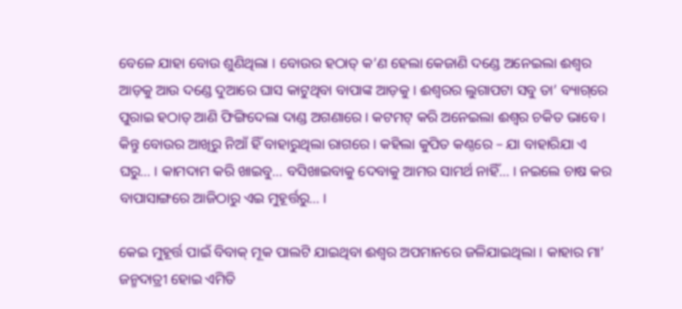ବେଳେ ଯାହା ବୋଉ ଶୁଣିଥିଲା । ବୋଉର ହଠାତ୍ କ’ଣ ହେଲା କେଜାଣି ଦଣ୍ଡେ ଅନେଇଲା ଈଶ୍ୱର ଆଡ଼କୁ ଆଉ ଦଣ୍ଡେ ଦୁଆରେ ଘାସ କାଟୁଥିବା ବାପାଙ୍କ ଆଡ଼କୁ । ଈଶ୍ୱରର ଲୁଗାପଟା ସବୁ ତା’ ବ୍ୟାଗ୍‌ରେ ପୁରାଇ ହଠାତ୍ ଆଣି ଫିଙ୍ଗିଦେଲା ଦାଣ୍ଡ ଅଗଣାରେ । କଟମଟ୍ କରି ଅନେଇଲା ଈଶ୍ୱର ଚକିତ ଭାବେ । କିନ୍ତୁ ବୋଉର ଆଖିରୁ ନିଆଁ ହିଁ ବାହାରୁଥିଲା ରାଗରେ । କହିଲା କୁପିତ କଣ୍ଠରେ – ଯା ବାହାରିଯା ଏ ଘରୁ… । କାମଦାମ କରି ଖାଇବୁ… ବସିଖାଇବାକୁ ଦେବାକୁ ଆମର ସାମର୍ଥ ନାହିଁ… । ନଇଲେ ଚାଷ କର ବାପାସାଙ୍ଗରେ ଆଜିଠାରୁ ଏଇ ମୁହୂର୍ତ୍ତରୁ… ।

କେଇ ମୁହୂର୍ତ୍ତ ପାଇଁ ବିବାକ୍ ମୂକ ପାଲଟି ଯାଇଥିବା ଈଶ୍ୱର ଅପମାନରେ ଜଳିଯାଇଥିଲା । କାହାର ମା’ ଜନ୍ମଦାତ୍ରୀ ହୋଇ ଏମିତି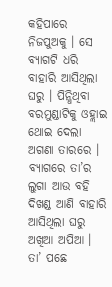କହିପାରେ ନିଜପୁଅକୁ । ସେ ବ୍ୟାଗଟି ଧରି ବାହାରି ଆସିଥିଲା ଘରୁ । ପିନ୍ଧିଥିବା ବରମୁଣ୍ଡାଟିକୁ ଓହ୍ଲାଇ ଥୋଇ ଦେଲା ଅଗଣା ତାରରେ । ବ୍ୟାଗରେ ତା’ର ଲୁଗା ଆଉ ବହି ଦିଖଣ୍ଡ ଆଣି ବାହାରି ଆସିଥିଲା ଘରୁ ଅଖିଆ ଅପିଆ । ତା’ ପଛେ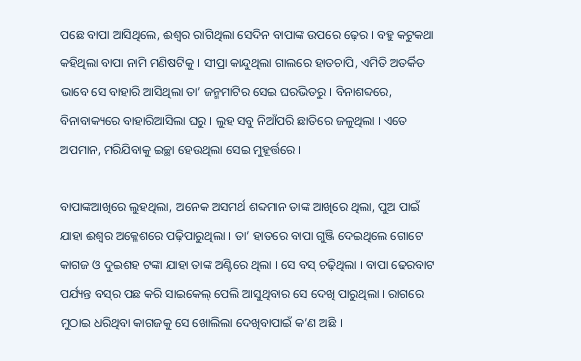ପଛେ ବାପା ଆସିଥିଲେ, ଈଶ୍ୱର ରାଗିଥିଲା ସେଦିନ ବାପାଙ୍କ ଉପରେ ଢ଼େର । ବହୁ କଟୁକଥା କହିଥିଲା ବାପା ନାମି ମଣିଷଟିକୁ । ସୀପ୍ରା କାନ୍ଦୁଥିଲା ଗାଲରେ ହାତଚାପି, ଏମିତି ଅତର୍କିତ ଭାବେ ସେ ବାହାରି ଆସିଥିଲା ତା’ ଜନ୍ମମାଟିର ସେଇ ଘରଭିତରୁ । ବିନାଶବ୍ଦରେ, ବିନାବାକ୍ୟରେ ବାହାରିଆସିଲା ଘରୁ । ଲୁହ ସବୁ ନିଆଁପରି ଛାତିରେ ଜଳୁଥିଲା । ଏତେ ଅପମାନ, ମରିଯିବାକୁ ଇଚ୍ଛା ହେଉଥିଲା ସେଇ ମୁହୂର୍ତ୍ତରେ ।

ବାପାଙ୍କଆଖିରେ ଲୁହଥିଲା, ଅନେକ ଅସମର୍ଥ ଶବ୍ଦମାନ ତାଙ୍କ ଆଖିରେ ଥିଲା, ପୁଅ ପାଇଁ ଯାହା ଈଶ୍ୱର ଅକ୍ଳେଶରେ ପଢ଼ିପାରୁଥିଲା । ତା’ ହାତରେ ବାପା ଗୁଞ୍ଜି ଦେଇଥିଲେ ଗୋଟେ କାଗଜ ଓ ଦୁଇଶହ ଟଙ୍କା ଯାହା ତାଙ୍କ ଅଣ୍ଟିରେ ଥିଲା । ସେ ବସ୍ ଚଢ଼ିଥିଲା । ବାପା ଢେରବାଟ ପର୍ଯ୍ୟନ୍ତ ବସ୍‌ର ପଛ କରି ସାଇକେଲ୍ ପେଲି ଆସୁଥିବାର ସେ ଦେଖି ପାରୁଥିଲା । ରାଗରେ ମୁଠାଇ ଧରିଥିବା କାଗଜକୁ ସେ ଖୋଲିଲା ଦେଖିବାପାଇଁ କ’ଣ ଅଛି ।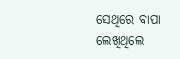ସେଥିରେ ବାପା ଲେଖିଥିଲେ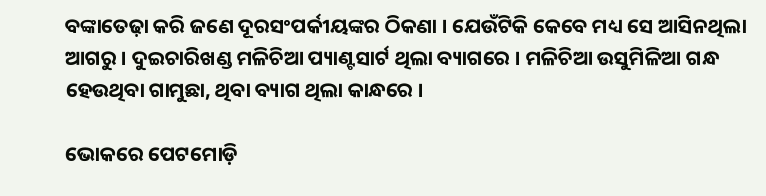ବଙ୍କାତେଢ଼ା କରି ଜଣେ ଦୂରସଂପର୍କୀୟଙ୍କର ଠିକଣା । ଯେଉଁଟିକି କେବେ ମଧ୍ୟ ସେ ଆସିନଥିଲା ଆଗରୁ । ଦୁଇଚାରିଖଣ୍ଡ ମଳିଚିଆ ପ୍ୟାଣ୍ଟସାର୍ଟ ଥିଲା ବ୍ୟାଗରେ । ମଳିଚିଆ ଉସୁମିଳିଆ ଗନ୍ଧ ହେଉଥିବା ଗାମୁଛା, ଥିବା ବ୍ୟାଗ ଥିଲା କାନ୍ଧରେ ।

ଭୋକରେ ପେଟମୋଡ଼ି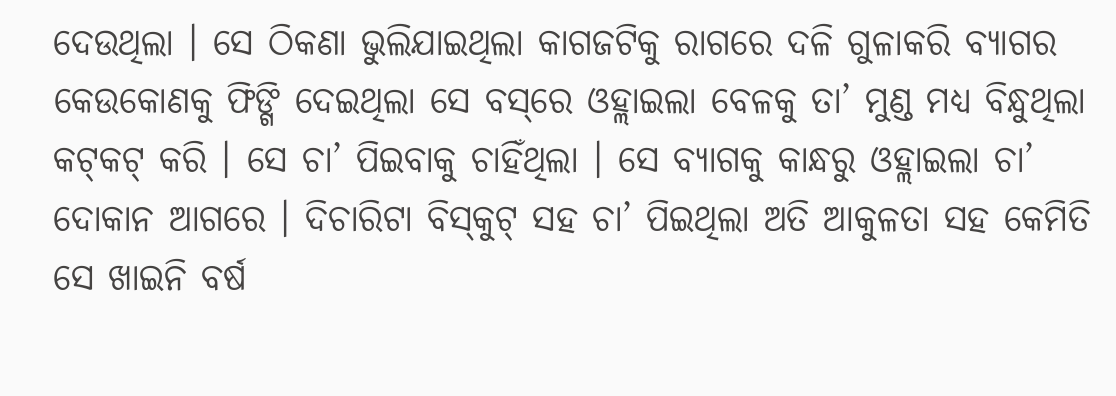ଦେଉଥିଲା । ସେ ଠିକଣା ଭୁଲିଯାଇଥିଲା କାଗଜଟିକୁ ରାଗରେ ଦଳି ଗୁଳାକରି ବ୍ୟାଗର କେଉକୋଣକୁ ଫିଙ୍ଗି ଦେଇଥିଲା ସେ ବସ୍‌ରେ ଓହ୍ଲାଇଲା ବେଳକୁ ତା’ ମୁଣ୍ଡ ମଧ୍ୟ ବିନ୍ଧୁଥିଲା କଟ୍‌କଟ୍ କରି । ସେ ଚା’ ପିଇବାକୁ ଚାହିଁଥିଲା । ସେ ବ୍ୟାଗକୁ କାନ୍ଧରୁ ଓହ୍ଲାଇଲା ଚା’ ଦୋକାନ ଆଗରେ । ଦିଚାରିଟା ବିସ୍‌କୁଟ୍ ସହ ଚା’ ପିଇଥିଲା ଅତି ଆକୁଳତା ସହ କେମିତି ସେ ଖାଇନି ବର୍ଷ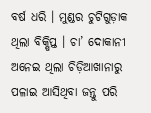ବର୍ଷ ଧରି । ମୁଣ୍ଡର ଚୁଟିଗୁଡ଼ାକ ଥିଲା ବିକ୍ଷିପ୍ତ । ଚା’ ଦୋକାନୀ ଅନେଇ ଥିଲା ଚିଡ଼ିଆଖାନାରୁ ପଳାଇ ଆସିଥିବା ଜନ୍ତୁ ପରି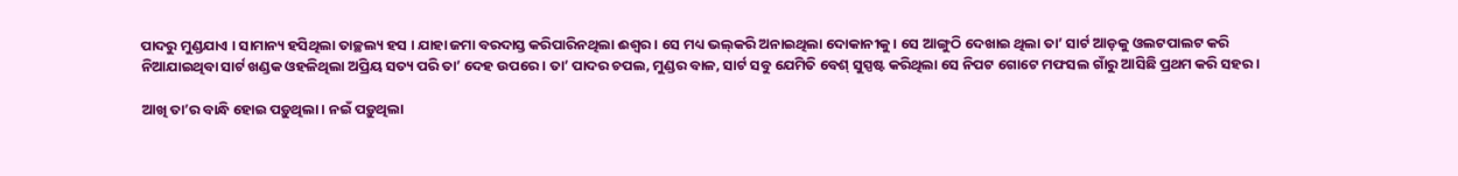ପାଦରୁ ମୁଣ୍ଡଯାଏ । ସାମାନ୍ୟ ହସିଥିଲା ତାଚ୍ଛଲ୍ୟ ହସ । ଯାହା ଜମା ବରଦାସ୍ତ କରିପାରିନଥିଲା ଈଶ୍ୱର । ସେ ମଧ୍ୟ ଭଲ୍‌କରି ଅନାଇଥିଲା ଦୋକାନୀକୁ । ସେ ଆଙ୍ଗୁଠି ଦେଖାଇ ଥିଲା ତା’ ସାର୍ଟ ଆଡ଼କୁ ଓଲଟପାଲଟ କରି ନିଆଯାଇଥିବା ସାର୍ଟ ଖଣ୍ଡକ ଓହଳିଥିଲା ଅପ୍ରିୟ ସତ୍ୟ ପରି ତା’ ଦେହ ଉପରେ । ତା’ ପାଦର ଚପଲ, ମୁଣ୍ଡର ବାଳ, ସାର୍ଟ ସବୁ ଯେମିତି ବେଶ୍ ସୁସ୍ପଷ୍ଟ କରିଥିଲା ସେ ନିପଟ ଗୋଟେ ମଫସଲ ଗାଁରୁ ଆସିଛି ପ୍ରଥମ କରି ସହର ।

ଆଖି ତା’ର ବାନ୍ଧି ହୋଇ ପଡ଼ୁଥିଲା । ନଇଁ ପଡ଼ୁଥିଲା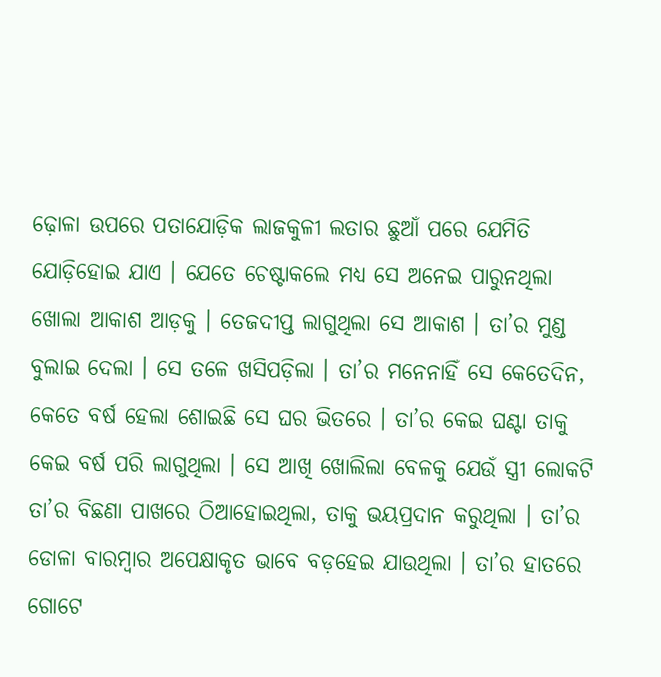ଢ଼ୋଳା ଉପରେ ପତାଯୋଡ଼ିକ ଲାଜକୁଳୀ ଲତାର ଛୁଆଁ ପରେ ଯେମିତି ଯୋଡ଼ିହୋଇ ଯାଏ । ଯେତେ ଚେଷ୍ଟାକଲେ ମଧ୍ୟ ସେ ଅନେଇ ପାରୁନଥିଲା ଖୋଲା ଆକାଶ ଆଡ଼କୁ । ତେଜଦୀପ୍ତ ଲାଗୁଥିଲା ସେ ଆକାଶ । ତା’ର ମୁଣ୍ଡ ବୁଲାଇ ଦେଲା । ସେ ତଳେ ଖସିପଡ଼ିଲା । ତା’ର ମନେନାହିଁ ସେ କେତେଦିନ, କେତେ ବର୍ଷ ହେଲା ଶୋଇଛି ସେ ଘର ଭିତରେ । ତା’ର କେଇ ଘଣ୍ଟା ତାକୁ କେଇ ବର୍ଷ ପରି ଲାଗୁଥିଲା । ସେ ଆଖି ଖୋଲିଲା ବେଳକୁ ଯେଉଁ ସ୍ତ୍ରୀ ଲୋକଟି ତା’ର ବିଛଣା ପାଖରେ ଠିଆହୋଇଥିଲା, ତାକୁ ଭୟପ୍ରଦାନ କରୁଥିଲା । ତା’ର ଡୋଳା ବାରମ୍ବାର ଅପେକ୍ଷାକୃତ ଭାବେ ବଡ଼ହେଇ ଯାଉଥିଲା । ତା’ର ହାତରେ ଗୋଟେ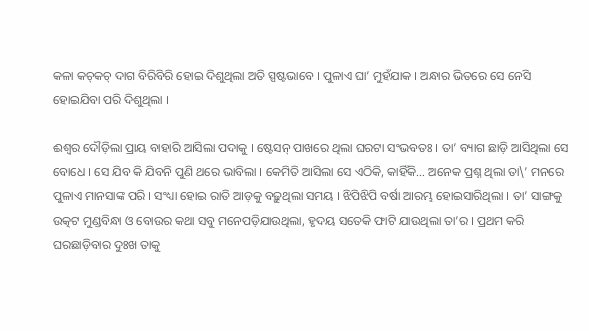କଳା କଚ୍‌କଚ୍ ଦାଗ ବିରିବିରି ହୋଇ ଦିଶୁଥିଲା ଅତି ସ୍ପଷ୍ଟଭାବେ । ପୁଳାଏ ଘା’ ମୁହଁଯାକ । ଅନ୍ଧାର ଭିତରେ ସେ ନେସି ହୋଇଯିବା ପରି ଦିଶୁଥିଲା ।

ଈଶ୍ୱର ଦୌଡ଼ିଲା ପ୍ରାୟ ବାହାରି ଆସିଲା ପଦାକୁ । ଷ୍ଟେସନ୍ ପାଖରେ ଥିଲା ଘରଟା ସଂଭବତଃ । ତା’ ବ୍ୟାଗ ଛାଡ଼ି ଆସିଥିଲା ସେ ବୋଧେ । ସେ ଯିବ କି ଯିବନି ପୁଣି ଥରେ ଭାବିଲା । କେମିତି ଆସିଲା ସେ ଏଠିକି, କାହିଁକି… ଅନେକ ପ୍ରଶ୍ନ ଥିଲା ତା\’ ମନରେ ପୁଳାଏ ମାନସାଙ୍କ ପରି । ସଂଧ୍ୟା ହୋଇ ରାତି ଆଡ଼କୁ ବଢ଼ୁଥିଲା ସମୟ । ଝିପିଝିପି ବର୍ଷା ଆରମ୍ଭ ହୋଇସାରିଥିଲା । ତା’ ସାଙ୍ଗକୁ ଉତ୍କଟ ମୁଣ୍ଡବିନ୍ଧା ଓ ବୋଉର କଥା ସବୁ ମନେପଡ଼ିଯାଉଥିଲା, ହୃଦୟ ସତେକି ଫାଟି ଯାଉଥିଲା ତା’ର । ପ୍ରଥମ କରି ଘରଛାଡ଼ିବାର ଦୁଃଖ ତାକୁ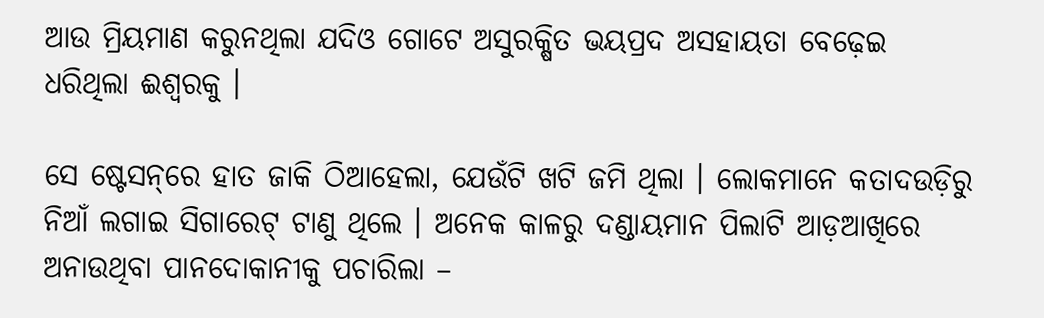ଆଉ ମ୍ରିୟମାଣ କରୁନଥିଲା ଯଦିଓ ଗୋଟେ ଅସୁରକ୍ଷିତ ଭୟପ୍ରଦ ଅସହାୟତା ବେଢ଼େଇ ଧରିଥିଲା ଈଶ୍ୱରକୁ ।

ସେ ଷ୍ଟେସନ୍‌ରେ ହାତ ଜାକି ଠିଆହେଲା, ଯେଉଁଟି ଖଟି ଜମି ଥିଲା । ଲୋକମାନେ କତାଦଉଡ଼ିରୁ ନିଆଁ ଲଗାଇ ସିଗାରେଟ୍ ଟାଣୁ ଥିଲେ । ଅନେକ କାଳରୁ ଦଣ୍ଡାୟମାନ ପିଲାଟି ଆଡ଼ଆଖିରେ ଅନାଉଥିବା ପାନଦୋକାନୀକୁ ପଚାରିଲା –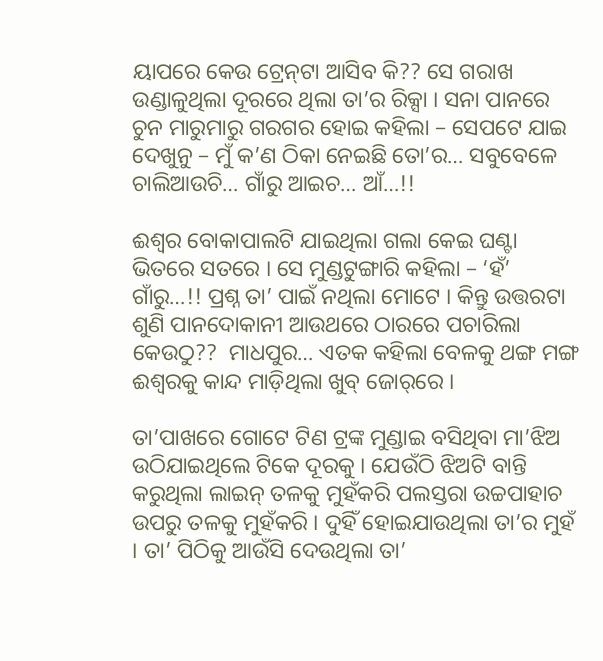ୟାପରେ କେଉ ଟ୍ରେନ୍‌ଟା ଆସିବ କି?? ସେ ଗରାଖ ଉଣ୍ଡାଳୁଥିଲା ଦୂରରେ ଥିଲା ତା’ର ରିକ୍ସା । ସନା ପାନରେ ଚୁନ ମାରୁମାରୁ ଗରଗର ହୋଇ କହିଲା – ସେପଟେ ଯାଇ ଦେଖୁନୁ – ମୁଁ କ’ଣ ଠିକା ନେଇଛି ତୋ’ର… ସବୁବେଳେ ଚାଲିଆଉଚି… ଗାଁରୁ ଆଇଚ… ଆଁ…!!

ଈଶ୍ୱର ବୋକାପାଲଟି ଯାଇଥିଲା ଗଲା କେଇ ଘଣ୍ଟା ଭିତରେ ସତରେ । ସେ ମୁଣ୍ଡଟୁଙ୍ଗାରି କହିଲା – ‘ହଁ’ ଗାଁରୁ…!! ପ୍ରଶ୍ନ ତା’ ପାଇଁ ନଥିଲା ମୋଟେ । କିନ୍ତୁ ଉତ୍ତରଟା ଶୁଣି ପାନଦୋକାନୀ ଆଉଥରେ ଠାରରେ ପଚାରିଲା କେଉଠୁ??  ମାଧପୁର… ଏତକ କହିଲା ବେଳକୁ ଥଙ୍ଗ ମଙ୍ଗ ଈଶ୍ୱରକୁ କାନ୍ଦ ମାଡ଼ିଥିଲା ଖୁବ୍ ଜୋର୍‌ରେ ।

ତା’ପାଖରେ ଗୋଟେ ଟିଣ ଟ୍ରଙ୍କ ମୁଣ୍ଡାଇ ବସିଥିବା ମା’ଝିଅ ଉଠିଯାଇଥିଲେ ଟିକେ ଦୂରକୁ । ଯେଉଁଠି ଝିଅଟି ବାନ୍ତି କରୁଥିଲା ଲାଇନ୍ ତଳକୁ ମୁହଁକରି ପଲସ୍ତରା ଉଚ୍ଚପାହାଚ ଉପରୁ ତଳକୁ ମୁହଁକରି । ଦୁହିଁ ହୋଇଯାଉଥିଲା ତା’ର ମୁହଁ । ତା’ ପିଠିକୁ ଆଉଁସି ଦେଉଥିଲା ତା’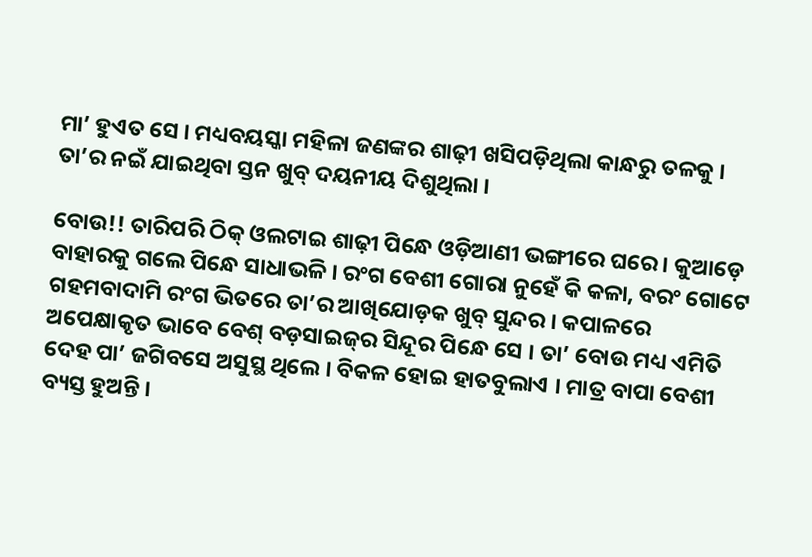ମା’ ହୁଏତ ସେ । ମଧ୍ୟବୟସ୍କା ମହିଳା ଜଣଙ୍କର ଶାଢ଼ୀ ଖସିପଡ଼ିଥିଲା କାନ୍ଧରୁ ତଳକୁ । ତା’ର ନଇଁ ଯାଇଥିବା ସ୍ତନ ଖୁବ୍ ଦୟନୀୟ ଦିଶୁଥିଲା ।

ବୋଉ!! ତାରିପରି ଠିକ୍ ଓଲଟାଇ ଶାଢ଼ୀ ପିନ୍ଧେ ଓଡ଼ିଆଣୀ ଭଙ୍ଗୀରେ ଘରେ । କୁଆଡ଼େ ବାହାରକୁ ଗଲେ ପିନ୍ଧେ ସାଧାଭଳି । ରଂଗ ବେଶୀ ଗୋରା ନୁହେଁ କି କଳା, ବରଂ ଗୋଟେ ଗହମବାଦାମି ରଂଗ ଭିତରେ ତା’ର ଆଖିଯୋଡ଼କ ଖୁବ୍ ସୁନ୍ଦର । କପାଳରେ ଅପେକ୍ଷାକୃତ ଭାବେ ବେଶ୍ ବଡ଼ସାଇଜ୍‌ର ସିନ୍ଦୂର ପିନ୍ଧେ ସେ । ତା’ ବୋଉ ମଧ୍ୟ ଏମିତି ଦେହ ପା’ ଜଗିବସେ ଅସୁସ୍ଥ ଥିଲେ । ବିକଳ ହୋଇ ହାତବୁଲାଏ । ମାତ୍ର ବାପା ବେଶୀ ବ୍ୟସ୍ତ ହୁଅନ୍ତି ।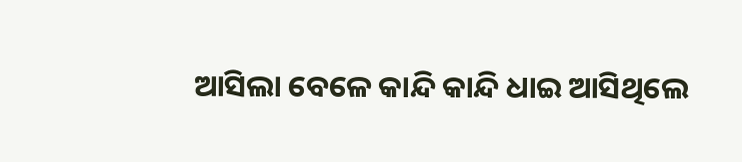ଆସିଲା ବେଳେ କାନ୍ଦି କାନ୍ଦି ଧାଇ ଆସିଥିଲେ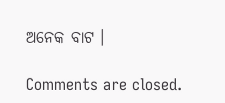ଅନେକ ବାଟ ।

Comments are closed.